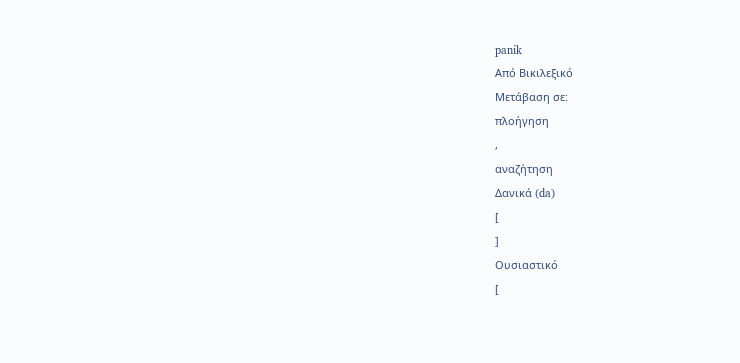panik
Από Βικιλεξικό
Μετάβαση σε:
πλοήγηση
,
αναζήτηση
Δανικά (da)
[
]
Ουσιαστικό
[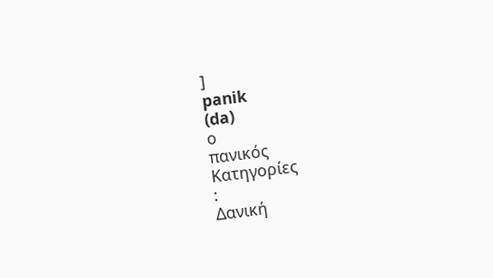]
panik
(da)
ο
πανικός
Κατηγορίες
:
Δανική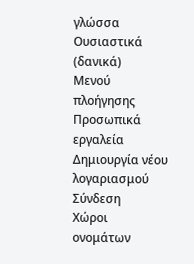γλώσσα
Ουσιαστικά (δανικά)
Μενού πλοήγησης
Προσωπικά εργαλεία
Δημιουργία νέου λογαριασμού
Σύνδεση
Χώροι ονομάτων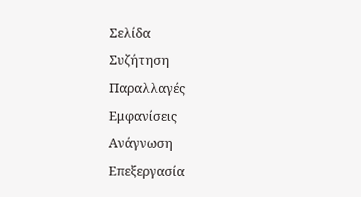Σελίδα
Συζήτηση
Παραλλαγές
Εμφανίσεις
Ανάγνωση
Επεξεργασία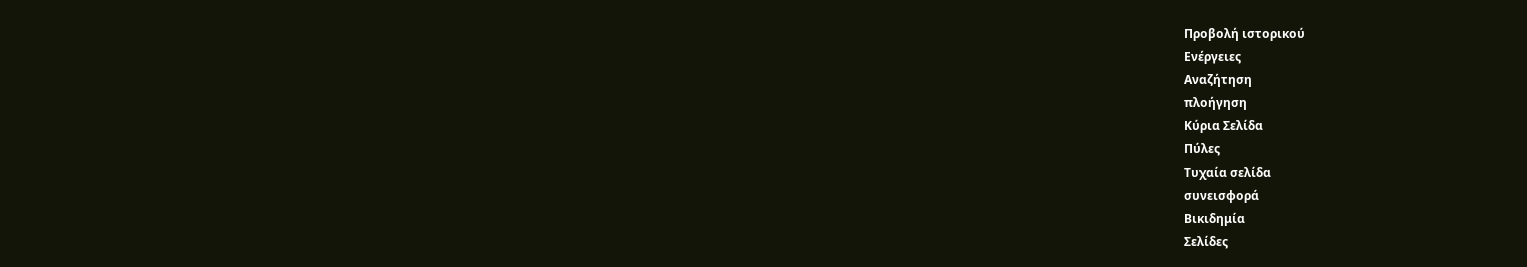Προβολή ιστορικού
Ενέργειες
Αναζήτηση
πλοήγηση
Κύρια Σελίδα
Πύλες
Τυχαία σελίδα
συνεισφορά
Βικιδημία
Σελίδες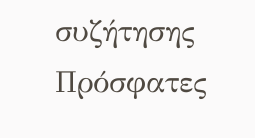συζήτησης
Πρόσφατες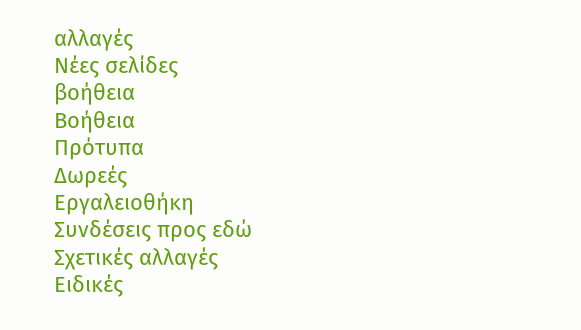αλλαγές
Νέες σελίδες
βοήθεια
Βοήθεια
Πρότυπα
Δωρεές
Εργαλειοθήκη
Συνδέσεις προς εδώ
Σχετικές αλλαγές
Ειδικές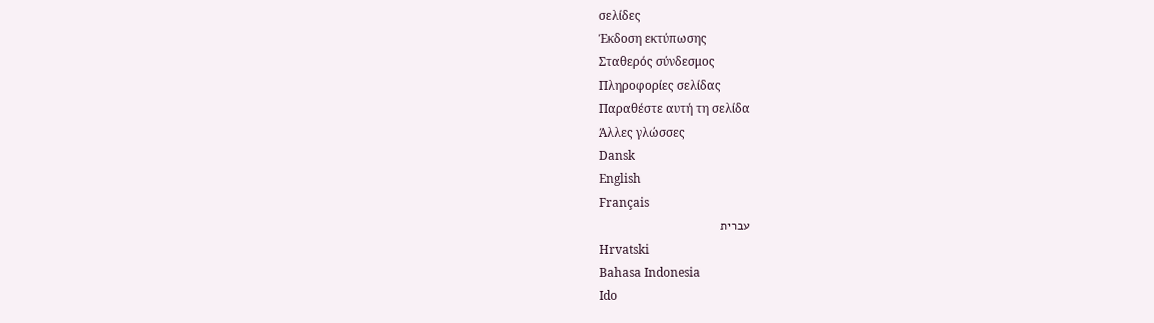σελίδες
Έκδοση εκτύπωσης
Σταθερός σύνδεσμος
Πληροφορίες σελίδας
Παραθέστε αυτή τη σελίδα
Άλλες γλώσσες
Dansk
English
Français
עברית
Hrvatski
Bahasa Indonesia
Ido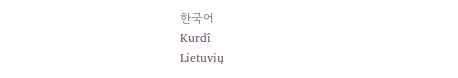한국어
Kurdî
Lietuvių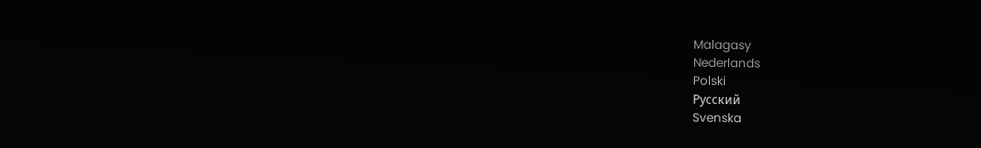Malagasy
Nederlands
Polski
Русский
Svenska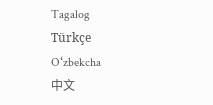Tagalog
Türkçe
Oʻzbekcha
中文